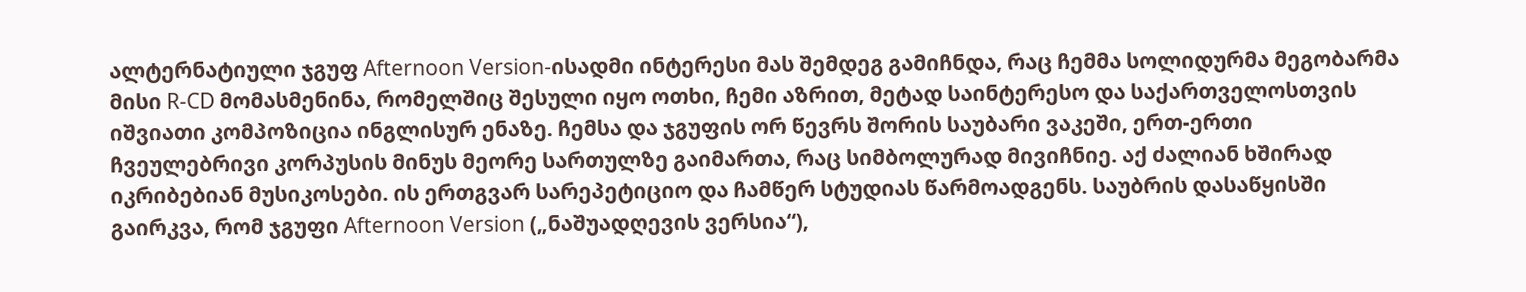ალტერნატიული ჯგუფ Afternoon Version-ისადმი ინტერესი მას შემდეგ გამიჩნდა, რაც ჩემმა სოლიდურმა მეგობარმა მისი R-CD მომასმენინა, რომელშიც შესული იყო ოთხი, ჩემი აზრით, მეტად საინტერესო და საქართველოსთვის იშვიათი კომპოზიცია ინგლისურ ენაზე. ჩემსა და ჯგუფის ორ წევრს შორის საუბარი ვაკეში, ერთ-ერთი ჩვეულებრივი კორპუსის მინუს მეორე სართულზე გაიმართა, რაც სიმბოლურად მივიჩნიე. აქ ძალიან ხშირად იკრიბებიან მუსიკოსები. ის ერთგვარ სარეპეტიციო და ჩამწერ სტუდიას წარმოადგენს. საუბრის დასაწყისში გაირკვა, რომ ჯგუფი Afternoon Version („ნაშუადღევის ვერსია“),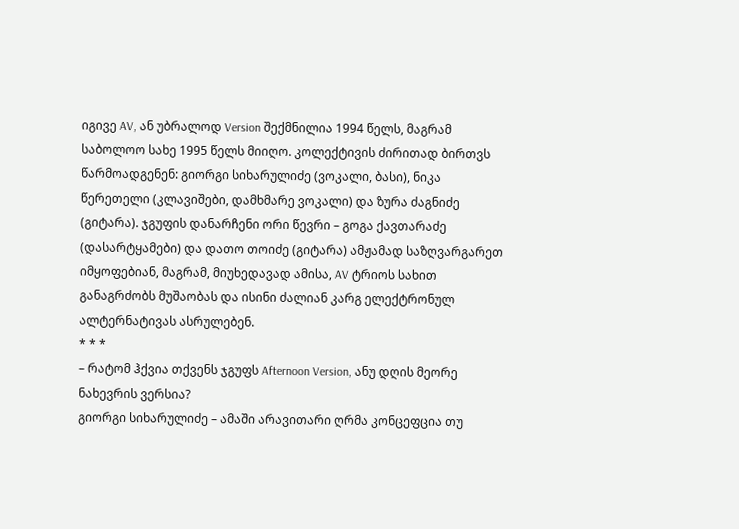იგივე AV, ან უბრალოდ Version შექმნილია 1994 წელს, მაგრამ საბოლოო სახე 1995 წელს მიიღო. კოლექტივის ძირითად ბირთვს წარმოადგენენ: გიორგი სიხარულიძე (ვოკალი, ბასი), ნიკა წერეთელი (კლავიშები, დამხმარე ვოკალი) და ზურა ძაგნიძე (გიტარა). ჯგუფის დანარჩენი ორი წევრი – გოგა ქავთარაძე (დასარტყამები) და დათო თოიძე (გიტარა) ამჟამად საზღვარგარეთ იმყოფებიან, მაგრამ, მიუხედავად ამისა, AV ტრიოს სახით განაგრძობს მუშაობას და ისინი ძალიან კარგ ელექტრონულ ალტერნატივას ასრულებენ.
* * *
– რატომ ჰქვია თქვენს ჯგუფს Afternoon Version, ანუ დღის მეორე ნახევრის ვერსია?
გიორგი სიხარულიძე – ამაში არავითარი ღრმა კონცეფცია თუ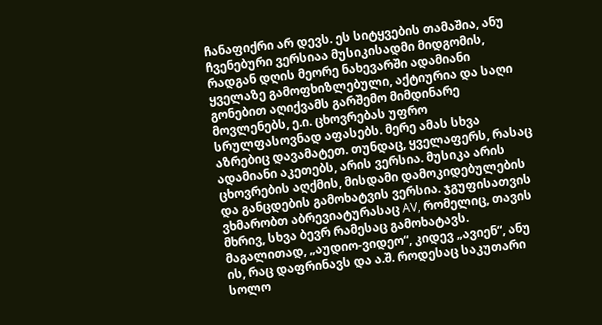ჩანაფიქრი არ დევს. ეს სიტყვების თამაშია, ანუ ჩვენებური ვერსიაა მუსიკისადმი მიდგომის, რადგან დღის მეორე ნახევარში ადამიანი ყველაზე გამოფხიზლებული, აქტიურია და საღი გონებით აღიქვამს გარშემო მიმდინარე მოვლენებს, ე.ი. ცხოვრებას უფრო სრულფასოვნად აფასებს. მერე ამას სხვა აზრებიც დავამატეთ. თუნდაც, ყველაფერს, რასაც ადამიანი აკეთებს, არის ვერსია. მუსიკა არის ცხოვრების აღქმის, მისდამი დამოკიდებულების და განცდების გამოხატვის ვერსია. ჯგუფისათვის ვხმარობთ აბრევიატურასაც AV, რომელიც, თავის მხრივ, სხვა ბევრ რამესაც გამოხატავს. მაგალითად, „აუდიო-ვიდეო“, კიდევ „ავიენ“, ანუ ის, რაც დაფრინავს და ა.შ. როდესაც საკუთარი სოლო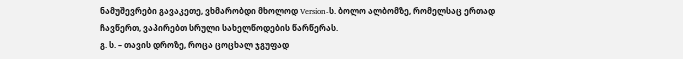ნამუშევრები გავაკეთე, ვხმარობდი მხოლოდ Version-ს. ბოლო ალბომზე, რომელსაც ერთად ჩავწერთ, ვაპირებთ სრული სახელწოდების წარწერას.
გ. ს. – თავის დროზე, როცა ცოცხალ ჯგუფად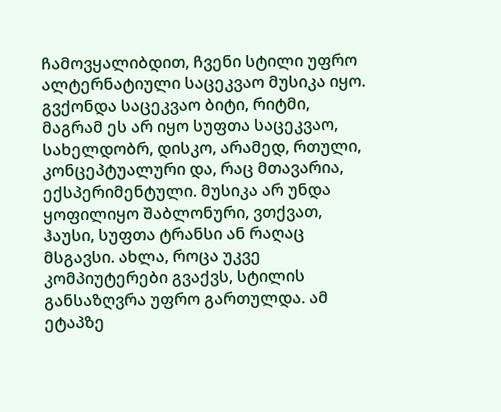ჩამოვყალიბდით, ჩვენი სტილი უფრო ალტერნატიული საცეკვაო მუსიკა იყო. გვქონდა საცეკვაო ბიტი, რიტმი, მაგრამ ეს არ იყო სუფთა საცეკვაო, სახელდობრ, დისკო, არამედ, რთული, კონცეპტუალური და, რაც მთავარია, ექსპერიმენტული. მუსიკა არ უნდა ყოფილიყო შაბლონური, ვთქვათ, ჰაუსი, სუფთა ტრანსი ან რაღაც მსგავსი. ახლა, როცა უკვე კომპიუტერები გვაქვს, სტილის განსაზღვრა უფრო გართულდა. ამ ეტაპზე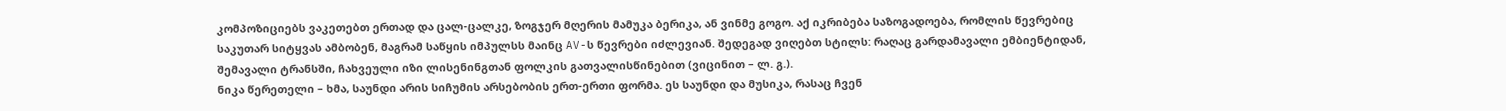კომპოზიციებს ვაკეთებთ ერთად და ცალ-ცალკე, ზოგჯერ მღერის მამუკა ბერიკა, ან ვინმე გოგო. აქ იკრიბება საზოგადოება, რომლის წევრებიც საკუთარ სიტყვას ამბობენ, მაგრამ საწყის იმპულსს მაინც AV-ს წევრები იძლევიან. შედეგად ვიღებთ სტილს: რაღაც გარდამავალი ემბიენტიდან, შემავალი ტრანსში, ჩახვეული იზი ლისენინგთან ფოლკის გათვალისწინებით (ვიცინით – ლ. გ.).
ნიკა წერეთელი – ხმა, საუნდი არის სიჩუმის არსებობის ერთ-ერთი ფორმა. ეს საუნდი და მუსიკა, რასაც ჩვენ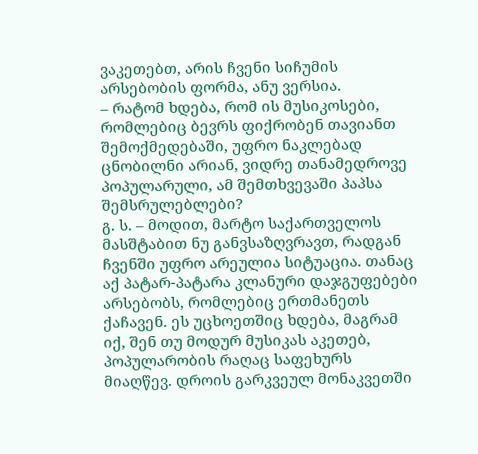ვაკეთებთ, არის ჩვენი სიჩუმის არსებობის ფორმა, ანუ ვერსია.
– რატომ ხდება, რომ ის მუსიკოსები, რომლებიც ბევრს ფიქრობენ თავიანთ შემოქმედებაში, უფრო ნაკლებად ცნობილნი არიან, ვიდრე თანამედროვე პოპულარული, ამ შემთხვევაში პაპსა შემსრულებლები?
გ. ს. – მოდით, მარტო საქართველოს მასშტაბით ნუ განვსაზღვრავთ, რადგან ჩვენში უფრო არეულია სიტუაცია. თანაც აქ პატარ-პატარა კლანური დაჯგუფებები არსებობს, რომლებიც ერთმანეთს ქაჩავენ. ეს უცხოეთშიც ხდება, მაგრამ იქ, შენ თუ მოდურ მუსიკას აკეთებ, პოპულარობის რაღაც საფეხურს მიაღწევ. დროის გარკვეულ მონაკვეთში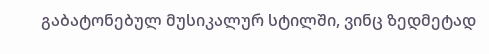გაბატონებულ მუსიკალურ სტილში, ვინც ზედმეტად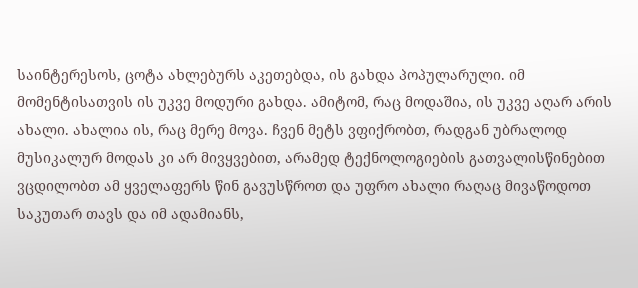საინტერესოს, ცოტა ახლებურს აკეთებდა, ის გახდა პოპულარული. იმ მომენტისათვის ის უკვე მოდური გახდა. ამიტომ, რაც მოდაშია, ის უკვე აღარ არის ახალი. ახალია ის, რაც მერე მოვა. ჩვენ მეტს ვფიქრობთ, რადგან უბრალოდ მუსიკალურ მოდას კი არ მივყვებით, არამედ ტექნოლოგიების გათვალისწინებით ვცდილობთ ამ ყველაფერს წინ გავუსწროთ და უფრო ახალი რაღაც მივაწოდოთ საკუთარ თავს და იმ ადამიანს,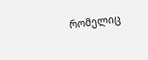რომელიც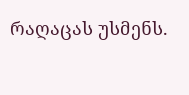რაღაცას უსმენს.